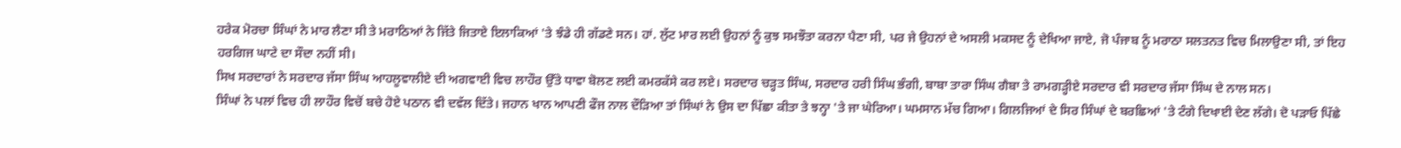ਹਰੇਕ ਮੋਰਚਾ ਸਿੰਘਾਂ ਨੇ ਮਾਰ ਲੈਣਾ ਸੀ ਤੇ ਮਰਾਠਿਆਂ ਨੇ ਜਿੱਤੇ ਜਿਤਾਏ ਇਲਾਕਿਆਂ 'ਤੇ ਝੰਡੇ ਹੀ ਗੱਡਣੇ ਸਨ। ਹਾਂ. ਲੁੱਟ ਮਾਰ ਲਈ ਉਹਨਾਂ ਨੂੰ ਕੁਝ ਸਮਝੌਤਾ ਕਰਨਾ ਪੈਣਾ ਸੀ, ਪਰ ਜੇ ਉਹਨਾਂ ਦੇ ਅਸਲੀ ਮਕਸਦ ਨੂੰ ਦੇਖਿਆ ਜਾਏ, ਜੋ ਪੰਜਾਬ ਨੂੰ ਮਰਾਠਾ ਸਲਤਨਤ ਵਿਚ ਮਿਲਾਉਣਾ ਸੀ, ਤਾਂ ਇਹ ਹਰਗਿਜ ਘਾਟੇ ਦਾ ਸੌਦਾ ਨਹੀਂ ਸੀ।
ਸਿਖ ਸਰਦਾਰਾਂ ਨੇ ਸਰਦਾਰ ਜੱਸਾ ਸਿੰਘ ਆਹਲੂਵਾਲੀਏ ਦੀ ਅਗਵਾਈ ਵਿਚ ਲਾਹੌਰ ਉੱਤੇ ਧਾਵਾ ਬੋਲਣ ਲਈ ਕਮਰਕੱਸੇ ਕਰ ਲਏ। ਸਰਦਾਰ ਚੜ੍ਹਤ ਸਿੰਘ, ਸਰਦਾਰ ਹਰੀ ਸਿੰਘ ਭੰਗੀ, ਬਾਬਾ ਤਾਰਾ ਸਿੰਘ ਗੈਬਾ ਤੇ ਰਾਮਗੜ੍ਹੀਏ ਸਰਦਾਰ ਵੀ ਸਰਦਾਰ ਜੱਸਾ ਸਿੰਘ ਦੇ ਨਾਲ ਸਨ।
ਸਿੰਘਾਂ ਨੇ ਪਲਾਂ ਵਿਚ ਹੀ ਲਾਹੌਰ ਵਿਚੋਂ ਬਚੇ ਹੋਏ ਪਠਾਨ ਵੀ ਦਵੱਲ ਦਿੱਤੇ। ਜਹਾਨ ਖਾਨ ਆਪਣੀ ਫੌਜ ਨਾਲ ਦੌੜਿਆ ਤਾਂ ਸਿੰਘਾਂ ਨੇ ਉਸ ਦਾ ਪਿੱਛਾ ਕੀਤਾ ਤੇ ਝਨ੍ਹਾ 'ਤੇ ਜਾ ਘੇਰਿਆ। ਘਮਸਾਨ ਮੱਚ ਗਿਆ। ਗਿਲਜਿਆਂ ਦੇ ਸਿਰ ਸਿੰਘਾਂ ਦੇ ਬਰਛਿਆਂ 'ਤੇ ਟੰਗੇ ਦਿਖਾਈ ਦੇਣ ਲੱਗੇ। ਦੋ ਪੜਾਓ ਪਿੱਛੇ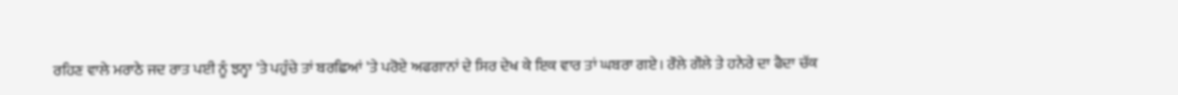ਰਹਿਣ ਵਾਲੇ ਮਰਾਠੇ ਜਦ ਰਾਤ ਪਈ ਨੂੰ ਝਨ੍ਹਾ 'ਤੇ ਪਹੁੰਚੇ ਤਾਂ ਬਰਛਿਆਂ 'ਤੇ ਪਰੋਏ ਅਫਗਾਨਾਂ ਦੇ ਸਿਰ ਦੇਖ ਕੇ ਇਕ ਵਾਰ ਤਾਂ ਘਬਰਾ ਗਏ। ਰੌਲੇ ਗੌਲੇ ਤੇ ਹਨੇਰੇ ਦਾ ਫੈਦਾ ਚੱਕ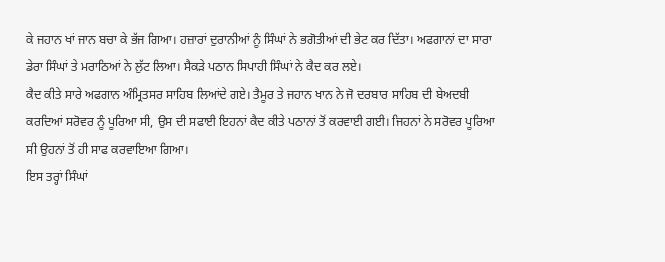ਕੇ ਜਹਾਨ ਖਾਂ ਜਾਨ ਬਚਾ ਕੇ ਭੱਜ ਗਿਆ। ਹਜ਼ਾਰਾਂ ਦੁਰਾਨੀਆਂ ਨੂੰ ਸਿੰਘਾਂ ਨੇ ਭਗੋਤੀਆਂ ਦੀ ਭੇਟ ਕਰ ਦਿੱਤਾ। ਅਫਗਾਨਾਂ ਦਾ ਸਾਰਾ ਡੇਰਾ ਸਿੰਘਾਂ ਤੇ ਮਰਾਠਿਆਂ ਨੇ ਲੁੱਟ ਲਿਆ। ਸੈਕੜੇ ਪਠਾਨ ਸਿਪਾਹੀ ਸਿੰਘਾਂ ਨੇ ਕੈਦ ਕਰ ਲਏ।
ਕੈਦ ਕੀਤੇ ਸਾਰੇ ਅਫਗਾਨ ਅੰਮ੍ਰਿਤਸਰ ਸਾਹਿਬ ਲਿਆਂਦੇ ਗਏ। ਤੈਮੂਰ ਤੇ ਜਹਾਨ ਖਾਨ ਨੇ ਜੋ ਦਰਬਾਰ ਸਾਹਿਬ ਦੀ ਬੇਅਦਬੀ ਕਰਦਿਆਂ ਸਰੋਵਰ ਨੂੰ ਪੂਰਿਆ ਸੀ, ਉਸ ਦੀ ਸਫਾਈ ਇਹਨਾਂ ਕੈਦ ਕੀਤੇ ਪਠਾਨਾਂ ਤੋਂ ਕਰਵਾਈ ਗਈ। ਜਿਹਨਾਂ ਨੇ ਸਰੋਵਰ ਪੂਰਿਆ ਸੀ ਉਹਨਾਂ ਤੋਂ ਹੀ ਸਾਫ ਕਰਵਾਇਆ ਗਿਆ।
ਇਸ ਤਰ੍ਹਾਂ ਸਿੰਘਾਂ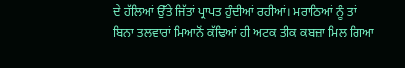ਦੇ ਹੱਲਿਆਂ ਉੱਤੇ ਜਿੱਤਾਂ ਪ੍ਰਾਪਤ ਹੁੰਦੀਆਂ ਰਹੀਆਂ। ਮਰਾਠਿਆਂ ਨੂੰ ਤਾਂ ਬਿਨਾ ਤਲਵਾਰਾਂ ਮਿਆਨੋਂ ਕੱਢਿਆਂ ਹੀ ਅਟਕ ਤੀਕ ਕਬਜ਼ਾ ਮਿਲ ਗਿਆ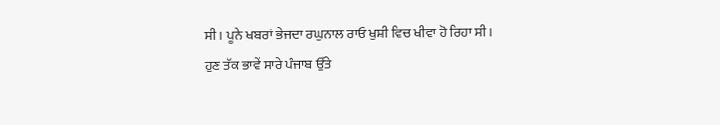ਸੀ। ਪੂਨੇ ਖਬਰਾਂ ਭੇਜਦਾ ਰਘੁਨਾਲ ਰਾਓ ਖੁਸ਼ੀ ਵਿਚ ਖੀਵਾ ਹੋ ਰਿਹਾ ਸੀ।
ਹੁਣ ਤੱਕ ਭਾਵੇਂ ਸਾਰੇ ਪੰਜਾਬ ਉੱਤੇ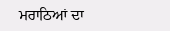ਮਰਾਠਿਆਂ ਦਾ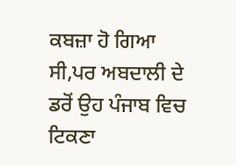ਕਬਜ਼ਾ ਹੋ ਗਿਆ ਸੀ,ਪਰ ਅਬਦਾਲੀ ਦੇ ਡਰੋਂ ਉਹ ਪੰਜਾਬ ਵਿਚ ਟਿਕਣਾ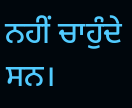ਨਹੀਂ ਚਾਹੁੰਦੇ ਸਨ।